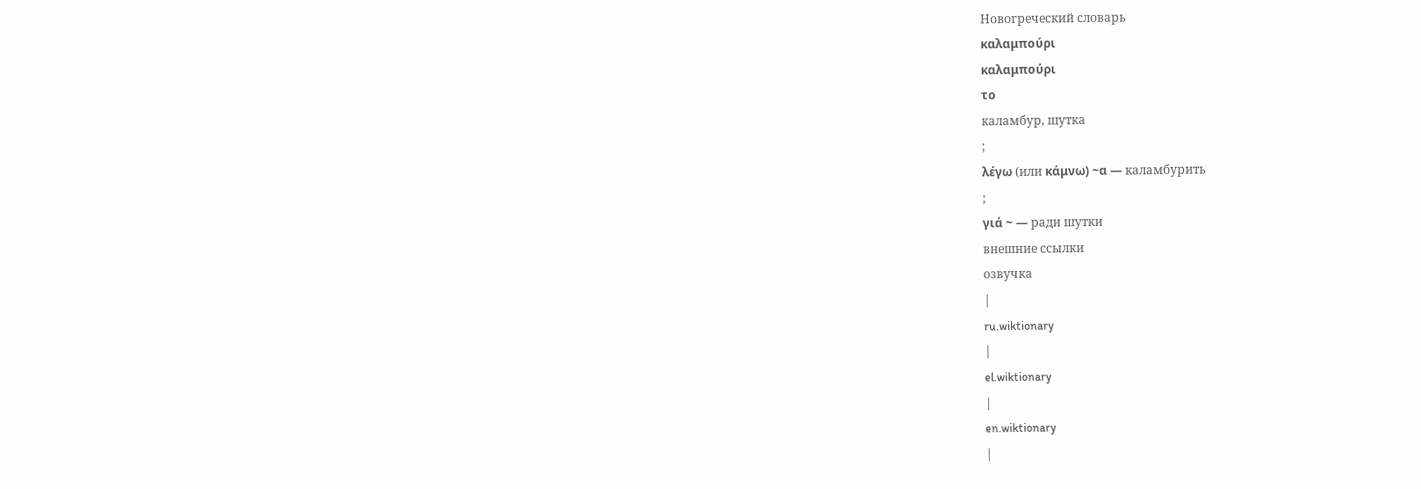Новогреческий словарь
καλαμπούρι
καλαμπούρι
το
каламбур, шутка
;
λέγω (или κάμνω) ~α — каламбурить
;
γιά ~ — ради шутки
внешние ссылки
озвучка
|
ru.wiktionary
|
el.wiktionary
|
en.wiktionary
|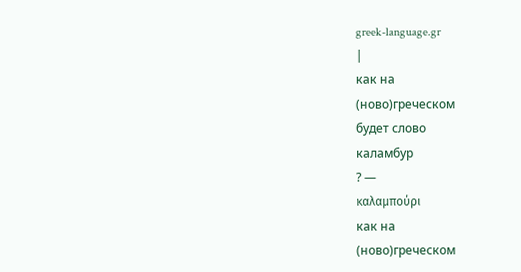greek-language.gr
|
как на
(ново)греческом
будет слово
каламбур
? —
καλαμπούρι
как на
(ново)греческом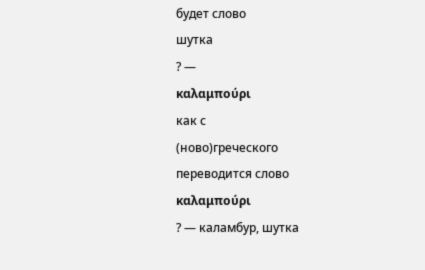будет слово
шутка
? —
καλαμπούρι
как с
(ново)греческого
переводится слово
καλαμπούρι
? — каламбур, шутка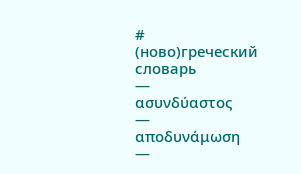#
(ново)греческий словарь
—
ασυνδύαστος
—
αποδυνάμωση
—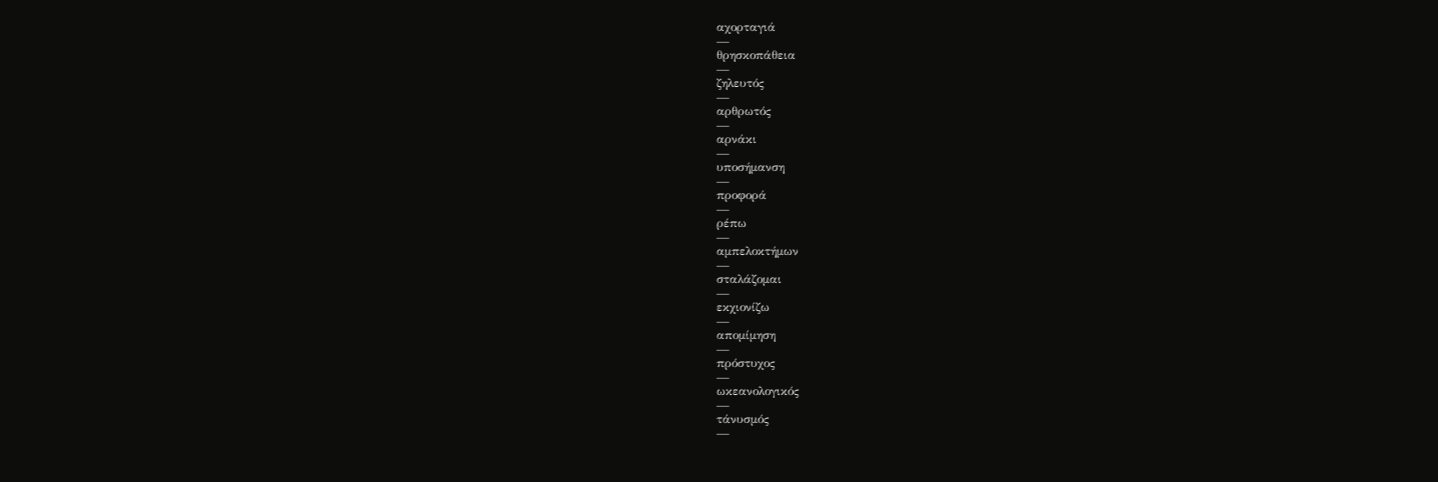αχορταγιά
—
θρησκοπάθεια
—
ζηλευτός
—
αρθρωτός
—
αρνάκι
—
υποσήμανση
—
προφορά
—
ρέπω
—
αμπελοκτήμων
—
σταλάζομαι
—
εκχιονίζω
—
απομίμηση
—
πρόστυχος
—
ωκεανολογικός
—
τάνυσμός
—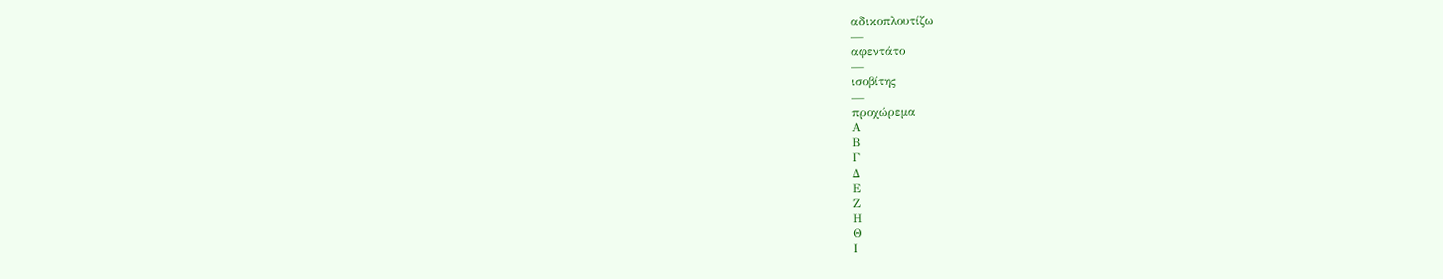αδικοπλουτίζω
—
αφεντάτο
—
ισοβίτης
—
προχώρεμα
Α
Β
Γ
Δ
Ε
Ζ
Η
Θ
Ι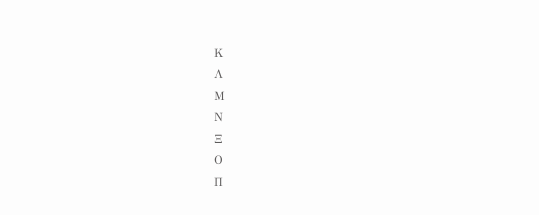Κ
Λ
Μ
Ν
Ξ
Ο
Π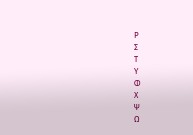Ρ
Σ
Τ
Υ
Φ
Χ
Ψ
Ω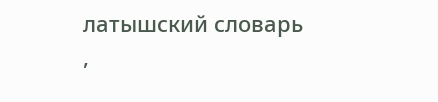латышский словарь
,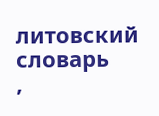литовский словарь
,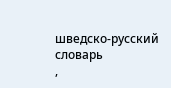шведско-русский словарь
,